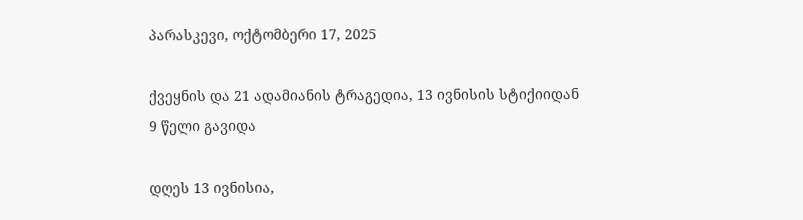პარასკევი, ოქტომბერი 17, 2025

ქვეყნის და 21 ადამიანის ტრაგედია, 13 ივნისის სტიქიიდან 9 წელი გავიდა

დღეს 13 ივნისია,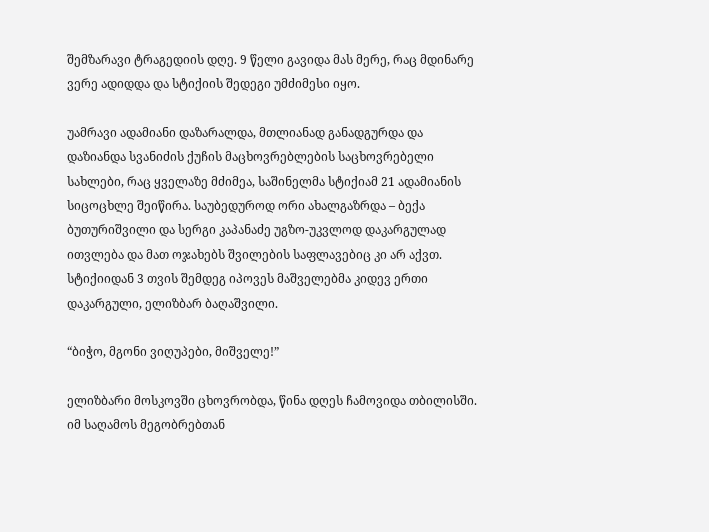შემზარავი ტრაგედიის დღე. 9 წელი გავიდა მას მერე, რაც მდინარე ვერე ადიდდა და სტიქიის შედეგი უმძიმესი იყო.

უამრავი ადამიანი დაზარალდა, მთლიანად განადგურდა და დაზიანდა სვანიძის ქუჩის მაცხოვრებლების საცხოვრებელი სახლები, რაც ყველაზე მძიმეა, საშინელმა სტიქიამ 21 ადამიანის სიცოცხლე შეიწირა. საუბედუროდ ორი ახალგაზრდა – ბექა ბუთურიშვილი და სერგი კაპანაძე უგზო-უკვლოდ დაკარგულად ითვლება და მათ ოჯახებს შვილების საფლავებიც კი არ აქვთ. სტიქიიდან 3 თვის შემდეგ იპოვეს მაშველებმა კიდევ ერთი დაკარგული, ელიზბარ ბაღაშვილი.

“ბიჭო, მგონი ვიღუპები, მიშველე!”

ელიზბარი მოსკოვში ცხოვრობდა, წინა დღეს ჩამოვიდა თბილისში. იმ საღამოს მეგობრებთან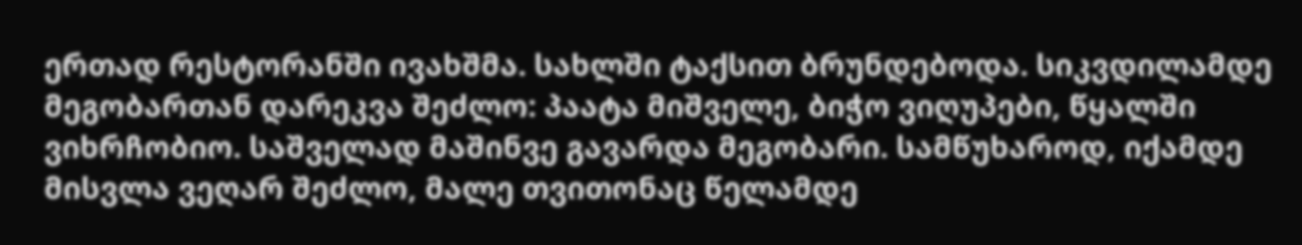ერთად რესტორანში ივახშმა. სახლში ტაქსით ბრუნდებოდა. სიკვდილამდე მეგობართან დარეკვა შეძლო: პაატა მიშველე, ბიჭო ვიღუპები, წყალში ვიხრჩობიო. საშველად მაშინვე გავარდა მეგობარი. სამწუხაროდ, იქამდე მისვლა ვეღარ შეძლო, მალე თვითონაც წელამდე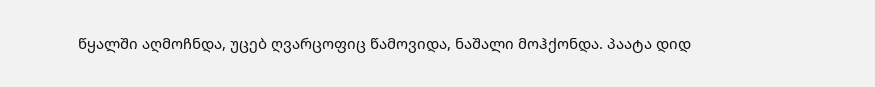წყალში აღმოჩნდა, უცებ ღვარცოფიც წამოვიდა, ნაშალი მოჰქონდა. პაატა დიდ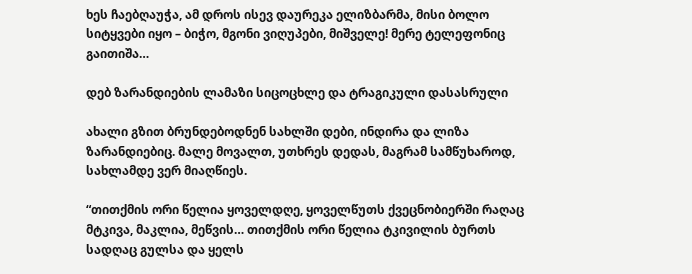ხეს ჩაებღაუჭა, ამ დროს ისევ დაურეკა ელიზბარმა, მისი ბოლო სიტყვები იყო – ბიჭო, მგონი ვიღუპები, მიშველე! მერე ტელეფონიც გაითიშა…

დებ ზარანდიების ლამაზი სიცოცხლე და ტრაგიკული დასასრული

ახალი გზით ბრუნდებოდნენ სახლში დები, ინდირა და ლიზა ზარანდიებიც. მალე მოვალთ, უთხრეს დედას, მაგრამ სამწუხაროდ, სახლამდე ვერ მიაღწიეს.

“თითქმის ორი წელია ყოველდღე, ყოველწუთს ქვეცნობიერში რაღაც მტკივა, მაკლია, მეწვის… თითქმის ორი წელია ტკივილის ბურთს სადღაც გულსა და ყელს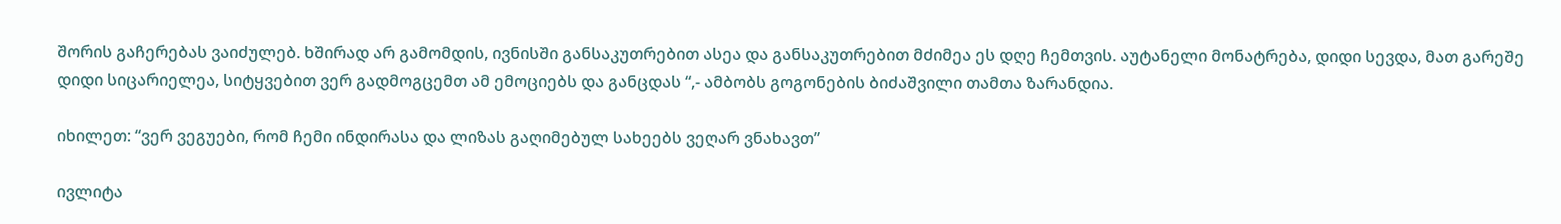შორის გაჩერებას ვაიძულებ. ხშირად არ გამომდის, ივნისში განსაკუთრებით ასეა და განსაკუთრებით მძიმეა ეს დღე ჩემთვის. აუტანელი მონატრება, დიდი სევდა, მათ გარეშე დიდი სიცარიელეა, სიტყვებით ვერ გადმოგცემთ ამ ემოციებს და განცდას “,- ამბობს გოგონების ბიძაშვილი თამთა ზარანდია.

იხილეთ: “ვერ ვეგუები, რომ ჩემი ინდირასა და ლიზას გაღიმებულ სახეებს ვეღარ ვნახავთ”

ივლიტა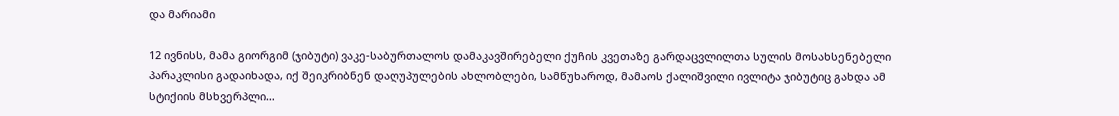და მარიამი

12 ივნისს, მამა გიორგიმ (ჯიბუტი) ვაკე-საბურთალოს დამაკავშირებელი ქუჩის კვეთაზე გარდაცვლილთა სულის მოსახსენებელი პარაკლისი გადაიხადა, იქ შეიკრიბნენ დაღუპულების ახლობლები, სამწუხაროდ, მამაოს ქალიშვილი ივლიტა ჯიბუტიც გახდა ამ სტიქიის მსხვერპლი…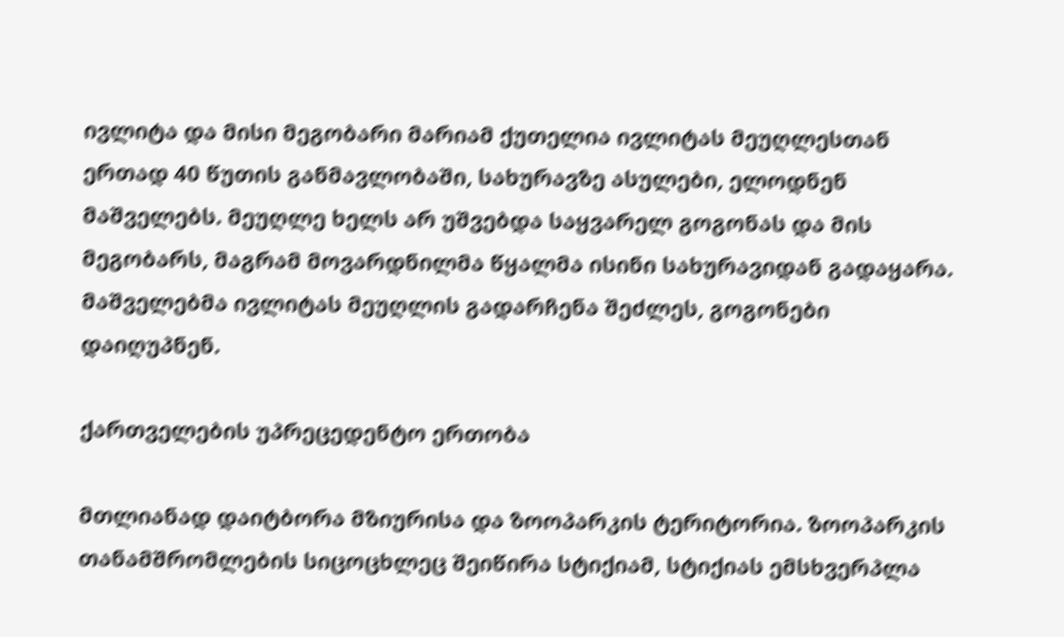ივლიტა და მისი მეგობარი მარიამ ქუთელია ივლიტას მეუღლესთან ერთად 40 წუთის განმავლობაში, სახურავზე ასულები, ელოდნენ მაშველებს. მეუღლე ხელს არ უშვებდა საყვარელ გოგონას და მის მეგობარს, მაგრამ მოვარდნილმა წყალმა ისინი სახურავიდან გადაყარა. მაშველებმა ივლიტას მეუღლის გადარჩენა შეძლეს, გოგონები დაიღუპნენ.

ქართველების უპრეცედენტო ერთობა

მთლიანად დაიტბორა მზიურისა და ზოოპარკის ტერიტორია. ზოოპარკის თანამშრომლების სიცოცხლეც შეიწირა სტიქიამ, სტიქიას ემსხვერპლა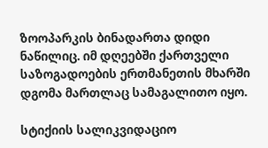ზოოპარკის ბინადართა დიდი ნაწილიც. იმ დღეებში ქართველი საზოგადოების ერთმანეთის მხარში დგომა მართლაც სამაგალითო იყო.

სტიქიის სალიკვიდაციო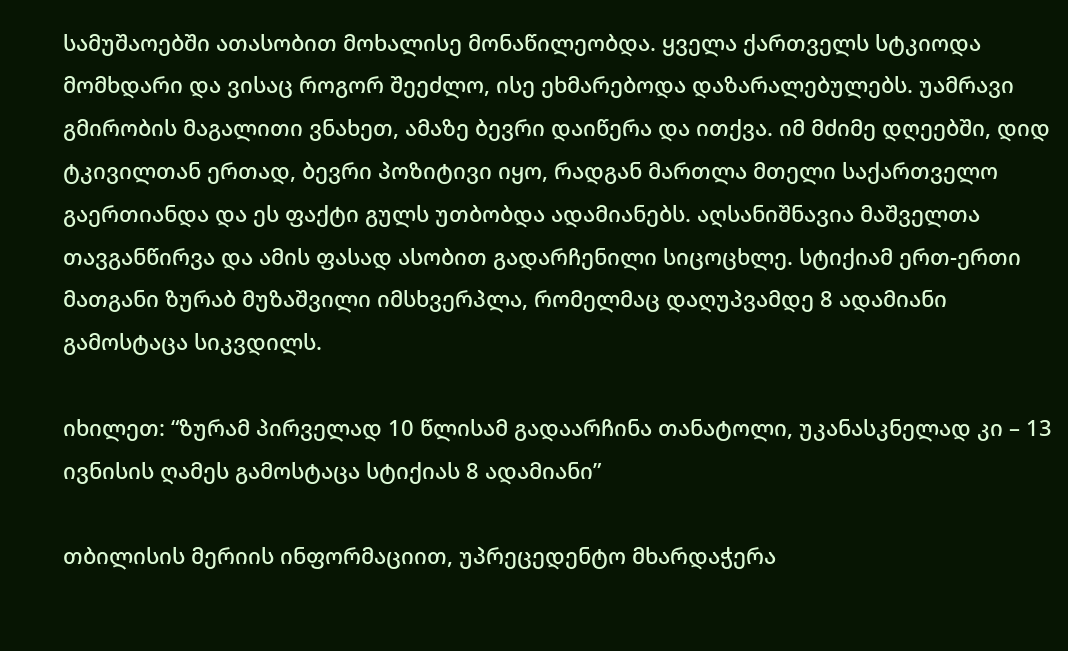სამუშაოებში ათასობით მოხალისე მონაწილეობდა. ყველა ქართველს სტკიოდა მომხდარი და ვისაც როგორ შეეძლო, ისე ეხმარებოდა დაზარალებულებს. უამრავი გმირობის მაგალითი ვნახეთ, ამაზე ბევრი დაიწერა და ითქვა. იმ მძიმე დღეებში, დიდ ტკივილთან ერთად, ბევრი პოზიტივი იყო, რადგან მართლა მთელი საქართველო გაერთიანდა და ეს ფაქტი გულს უთბობდა ადამიანებს. აღსანიშნავია მაშველთა თავგანწირვა და ამის ფასად ასობით გადარჩენილი სიცოცხლე. სტიქიამ ერთ-ერთი მათგანი ზურაბ მუზაშვილი იმსხვერპლა, რომელმაც დაღუპვამდე 8 ადამიანი გამოსტაცა სიკვდილს.

იხილეთ: “ზურამ პირველად 10 წლისამ გადაარჩინა თანატოლი, უკანასკნელად კი – 13 ივნისის ღამეს გამოსტაცა სტიქიას 8 ადამიანი”

თბილისის მერიის ინფორმაციით, უპრეცედენტო მხარდაჭერა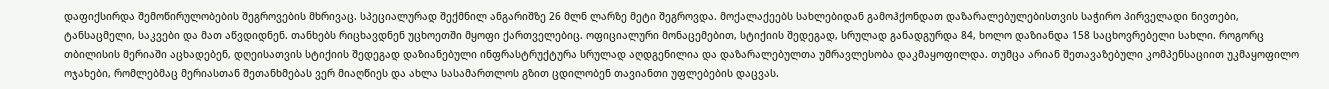დაფიქსირდა შემოწირულობების შეგროვების მხრივაც. სპეციალურად შექმნილ ანგარიშზე 26 მლნ ლარზე მეტი შეგროვდა. მოქალაქეებს სახლებიდან გამოჰქონდათ დაზარალებულებისთვის საჭირო პირველადი ნივთები, ტანსაცმელი, საკვები და მათ აწვდიდნენ. თანხებს რიცხავდნენ უცხოეთში მყოფი ქართველებიც. ოფიციალური მონაცემებით, სტიქიის შედეგად, სრულად განადგურდა 84, ხოლო დაზიანდა 158 საცხოვრებელი სახლი. როგორც თბილისის მერიაში აცხადებენ, დღეისათვის სტიქიის შედეგად დაზიანებული ინფრასტრუქტურა სრულად აღდგენილია და დაზარალებულთა უმრავლესობა დაკმაყოფილდა. თუმცა არიან შეთავაზებული კომპენსაციით უკმაყოფილო ოჯახები, რომლებმაც მერიასთან შეთანხმებას ვერ მიაღწიეს და ახლა სასამართლოს გზით ცდილობენ თავიანთი უფლებების დაცვას.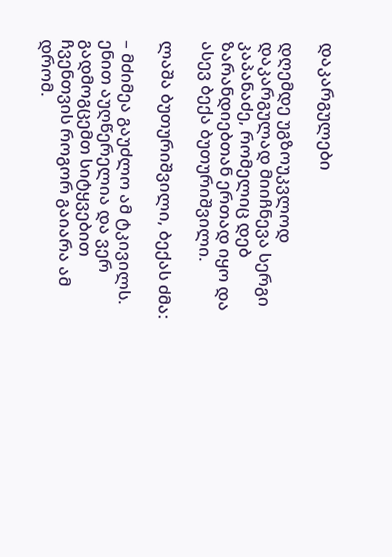დაკარგულები

დღემდე უგზოუკვლოდ დაკარგულად მიიჩნევა სერგი კაპანაძე, რომელიც დებ ზარანდიებთან ერთად იყო და ასევ ბექა ბუთურიშვილი.

ლაშა ბუთურიშვილი, ბექას ძმა:

– მძიმეა გაუძლო ამ ტკივილს. ენით აუღწერელია და ვერ გადმოგცემთ სიტყვებით ჩვენთვის როგორ გაიარა ამ დრომ.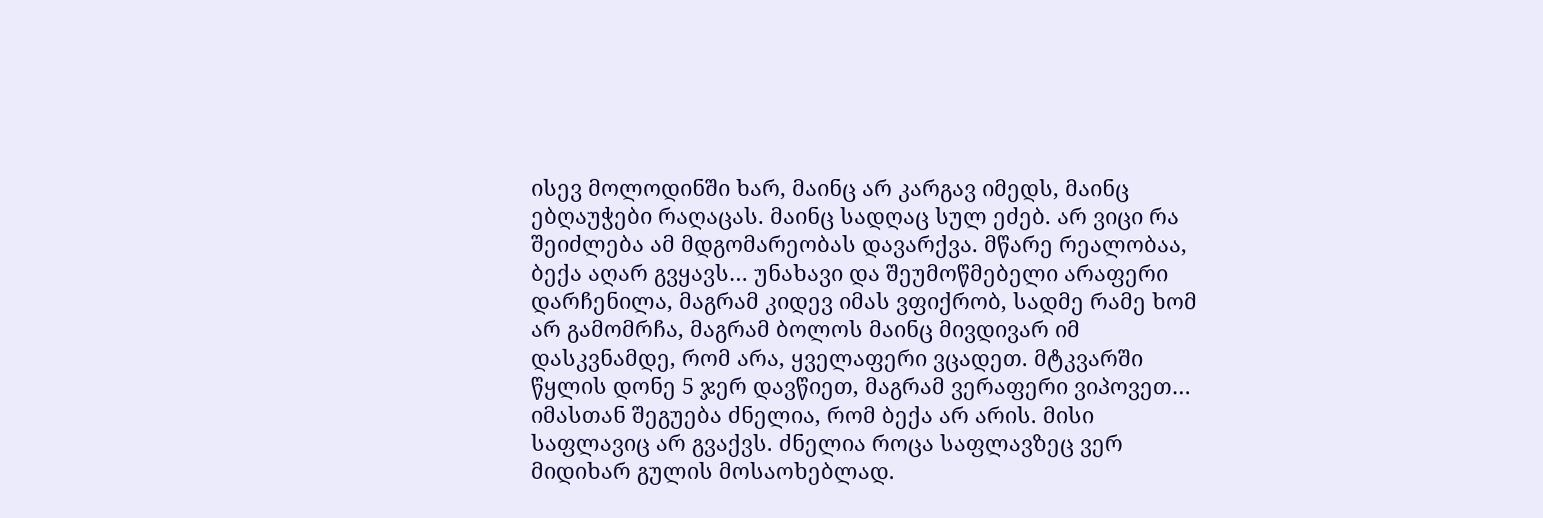ისევ მოლოდინში ხარ, მაინც არ კარგავ იმედს, მაინც ებღაუჭები რაღაცას. მაინც სადღაც სულ ეძებ. არ ვიცი რა შეიძლება ამ მდგომარეობას დავარქვა. მწარე რეალობაა, ბექა აღარ გვყავს… უნახავი და შეუმოწმებელი არაფერი დარჩენილა, მაგრამ კიდევ იმას ვფიქრობ, სადმე რამე ხომ არ გამომრჩა, მაგრამ ბოლოს მაინც მივდივარ იმ დასკვნამდე, რომ არა, ყველაფერი ვცადეთ. მტკვარში წყლის დონე 5 ჯერ დავწიეთ, მაგრამ ვერაფერი ვიპოვეთ… იმასთან შეგუება ძნელია, რომ ბექა არ არის. მისი საფლავიც არ გვაქვს. ძნელია როცა საფლავზეც ვერ მიდიხარ გულის მოსაოხებლად.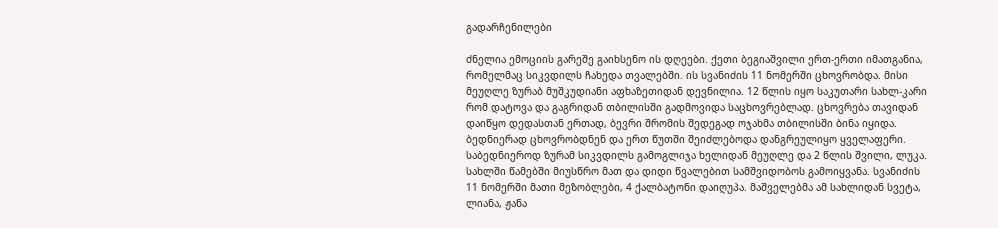გადარჩენილები

ძნელია ემოციის გარეშე გაიხსენო ის დღეები. ქეთი ბეგიაშვილი ერთ-ერთი იმათგანია, რომელმაც სიკვდილს ჩახედა თვალებში. ის სვანიძის 11 ნომერში ცხოვრობდა. მისი მეუღლე ზურაბ მუშკუდიანი აფხაზეთიდან დევნილია. 12 წლის იყო საკუთარი სახლ-კარი რომ დატოვა და გაგრიდან თბილისში გადმოვიდა საცხოვრებლად. ცხოვრება თავიდან დაიწყო დედასთან ერთად, ბევრი შრომის შედეგად ოჯახმა თბილისში ბინა იყიდა. ბედნიერად ცხოვრობდნენ და ერთ წუთში შეიძლებოდა დანგრეულიყო ყველაფერი. საბედნიეროდ ზურამ სიკვდილს გამოგლიჯა ხელიდან მეუღლე და 2 წლის შვილი, ლუკა. სახლში წამებში მიუსწრო მათ და დიდი წვალებით სამშვიდობოს გამოიყვანა. სვანიძის 11 ნომერში მათი მეზობლები, 4 ქალბატონი დაიღუპა. მაშველებმა ამ სახლიდან სვეტა, ლიანა, ჟანა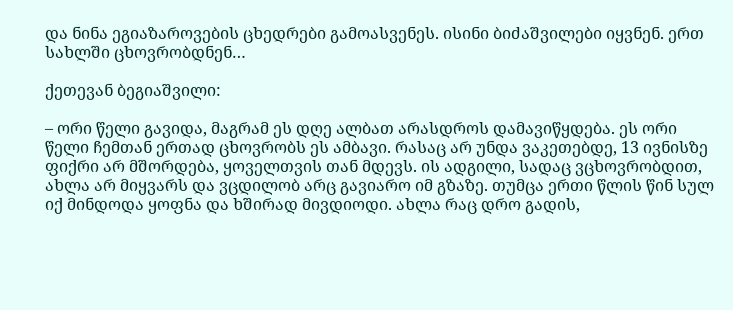და ნინა ეგიაზაროვების ცხედრები გამოასვენეს. ისინი ბიძაშვილები იყვნენ. ერთ სახლში ცხოვრობდნენ…

ქეთევან ბეგიაშვილი:

– ორი წელი გავიდა, მაგრამ ეს დღე ალბათ არასდროს დამავიწყდება. ეს ორი წელი ჩემთან ერთად ცხოვრობს ეს ამბავი. რასაც არ უნდა ვაკეთებდე, 13 ივნისზე ფიქრი არ მშორდება, ყოველთვის თან მდევს. ის ადგილი, სადაც ვცხოვრობდით, ახლა არ მიყვარს და ვცდილობ არც გავიარო იმ გზაზე. თუმცა ერთი წლის წინ სულ იქ მინდოდა ყოფნა და ხშირად მივდიოდი. ახლა რაც დრო გადის,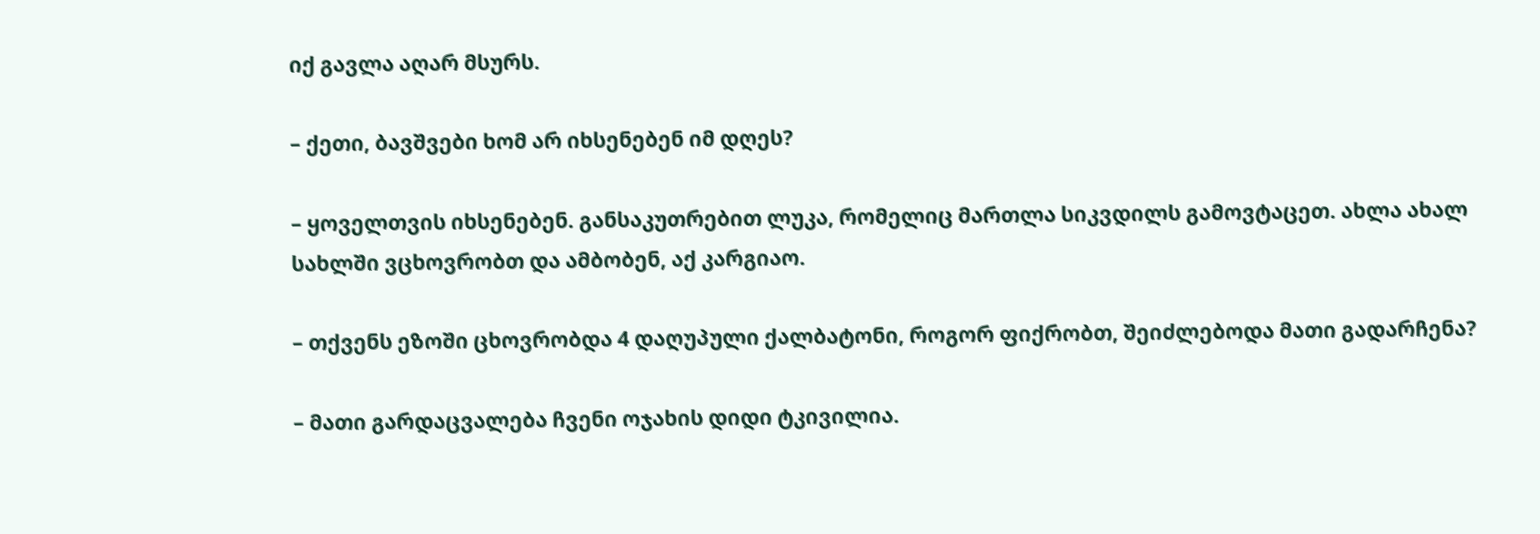იქ გავლა აღარ მსურს.

– ქეთი, ბავშვები ხომ არ იხსენებენ იმ დღეს?

– ყოველთვის იხსენებენ. განსაკუთრებით ლუკა, რომელიც მართლა სიკვდილს გამოვტაცეთ. ახლა ახალ სახლში ვცხოვრობთ და ამბობენ, აქ კარგიაო.

– თქვენს ეზოში ცხოვრობდა 4 დაღუპული ქალბატონი, როგორ ფიქრობთ, შეიძლებოდა მათი გადარჩენა?

– მათი გარდაცვალება ჩვენი ოჯახის დიდი ტკივილია.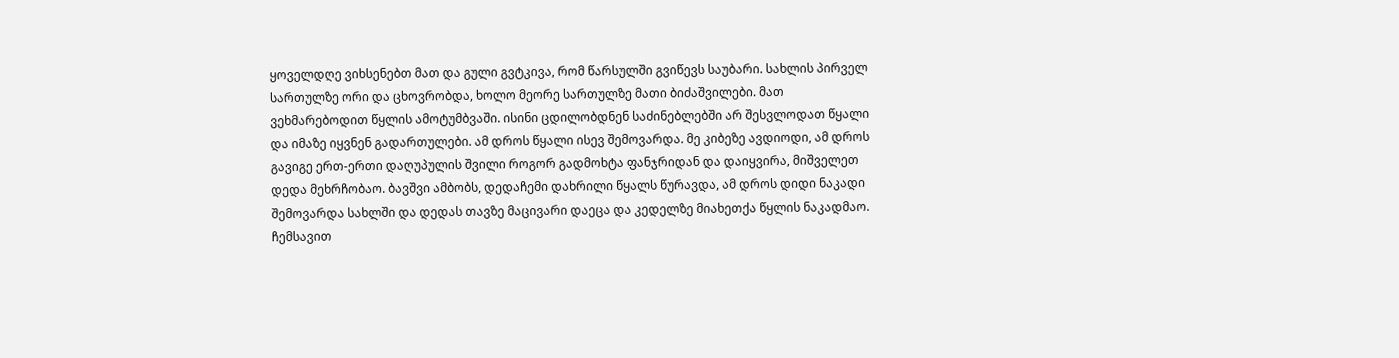ყოველდღე ვიხსენებთ მათ და გული გვტკივა, რომ წარსულში გვიწევს საუბარი. სახლის პირველ სართულზე ორი და ცხოვრობდა, ხოლო მეორე სართულზე მათი ბიძაშვილები. მათ ვეხმარებოდით წყლის ამოტუმბვაში. ისინი ცდილობდნენ საძინებლებში არ შესვლოდათ წყალი და იმაზე იყვნენ გადართულები. ამ დროს წყალი ისევ შემოვარდა. მე კიბეზე ავდიოდი, ამ დროს გავიგე ერთ-ერთი დაღუპულის შვილი როგორ გადმოხტა ფანჯრიდან და დაიყვირა, მიშველეთ დედა მეხრჩობაო. ბავშვი ამბობს, დედაჩემი დახრილი წყალს წურავდა, ამ დროს დიდი ნაკადი შემოვარდა სახლში და დედას თავზე მაცივარი დაეცა და კედელზე მიახეთქა წყლის ნაკადმაო. ჩემსავით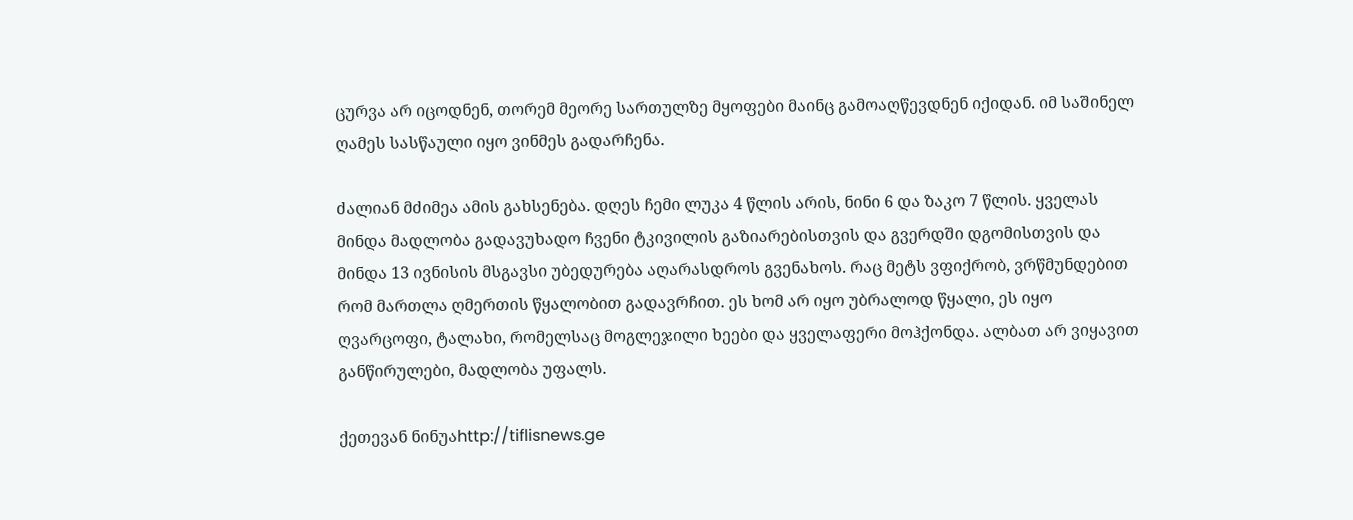ცურვა არ იცოდნენ, თორემ მეორე სართულზე მყოფები მაინც გამოაღწევდნენ იქიდან. იმ საშინელ ღამეს სასწაული იყო ვინმეს გადარჩენა.

ძალიან მძიმეა ამის გახსენება. დღეს ჩემი ლუკა 4 წლის არის, ნინი 6 და ზაკო 7 წლის. ყველას მინდა მადლობა გადავუხადო ჩვენი ტკივილის გაზიარებისთვის და გვერდში დგომისთვის და მინდა 13 ივნისის მსგავსი უბედურება აღარასდროს გვენახოს. რაც მეტს ვფიქრობ, ვრწმუნდებით რომ მართლა ღმერთის წყალობით გადავრჩით. ეს ხომ არ იყო უბრალოდ წყალი, ეს იყო ღვარცოფი, ტალახი, რომელსაც მოგლეჯილი ხეები და ყველაფერი მოჰქონდა. ალბათ არ ვიყავით განწირულები, მადლობა უფალს.

ქეთევან ნინუაhttp://tiflisnews.ge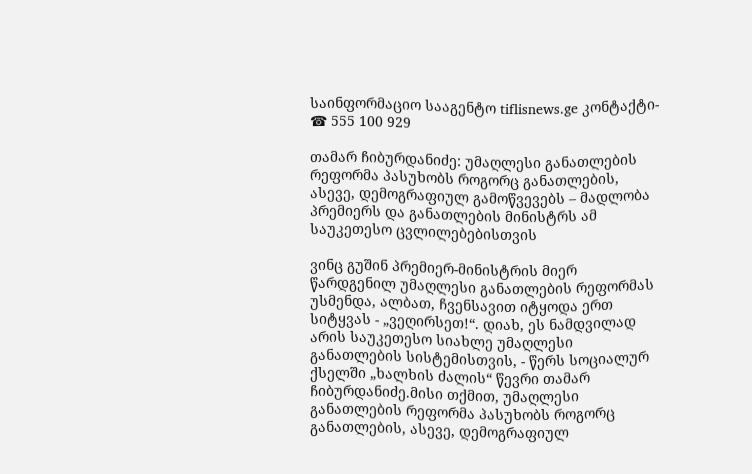საინფორმაციო სააგენტო tiflisnews.ge კონტაქტი- ☎ 555 100 929

თამარ ჩიბურდანიძე: უმაღლესი განათლების რეფორმა პასუხობს როგორც განათლების, ასევე, დემოგრაფიულ გამოწვევებს – მადლობა პრემიერს და განათლების მინისტრს ამ საუკეთესო ცვლილებებისთვის

ვინც გუშინ პრემიერ-მინისტრის მიერ წარდგენილ უმაღლესი განათლების რეფორმას უსმენდა, ალბათ, ჩვენსავით იტყოდა ერთ სიტყვას - „ვეღირსეთ!“. დიახ, ეს ნამდვილად არის საუკეთესო სიახლე უმაღლესი განათლების სისტემისთვის, - წერს სოციალურ ქსელში „ხალხის ძალის“ წევრი თამარ ჩიბურდანიძე.მისი თქმით, უმაღლესი განათლების რეფორმა პასუხობს როგორც განათლების, ასევე, დემოგრაფიულ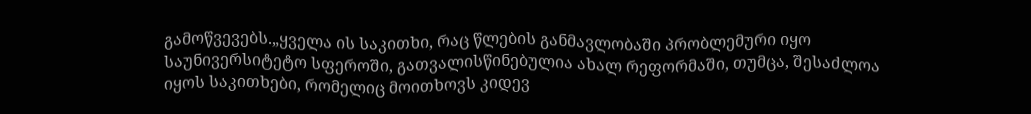გამოწვევებს.„ყველა ის საკითხი, რაც წლების განმავლობაში პრობლემური იყო საუნივერსიტეტო სფეროში, გათვალისწინებულია ახალ რეფორმაში, თუმცა, შესაძლოა იყოს საკითხები, რომელიც მოითხოვს კიდევ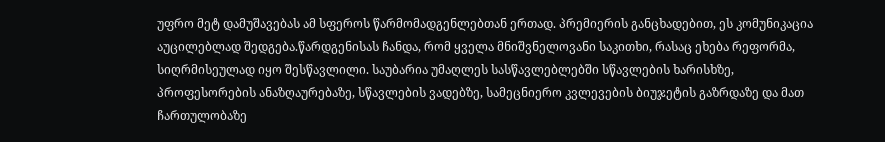უფრო მეტ დამუშავებას ამ სფეროს წარმომადგენლებთან ერთად. პრემიერის განცხადებით, ეს კომუნიკაცია აუცილებლად შედგება.წარდგენისას ჩანდა, რომ ყველა მნიშვნელოვანი საკითხი, რასაც ეხება რეფორმა, სიღრმისეულად იყო შესწავლილი. საუბარია უმაღლეს სასწავლებლებში სწავლების ხარისხზე, პროფესორების ანაზღაურებაზე, სწავლების ვადებზე, სამეცნიერო კვლევების ბიუჯეტის გაზრდაზე და მათ ჩართულობაზე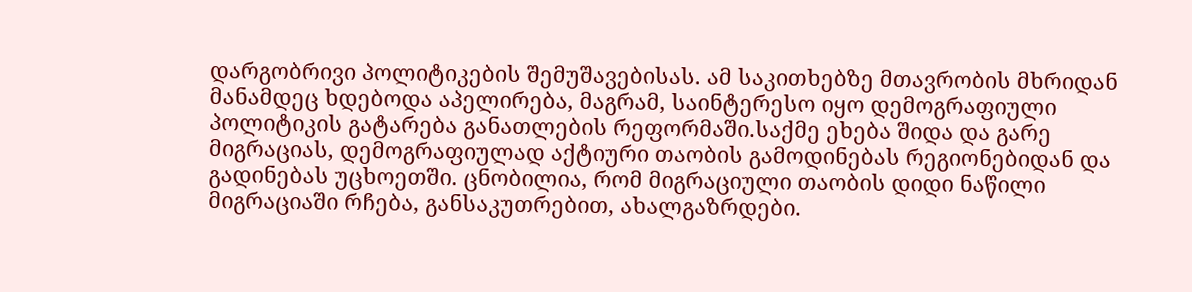დარგობრივი პოლიტიკების შემუშავებისას. ამ საკითხებზე მთავრობის მხრიდან მანამდეც ხდებოდა აპელირება, მაგრამ, საინტერესო იყო დემოგრაფიული პოლიტიკის გატარება განათლების რეფორმაში.საქმე ეხება შიდა და გარე მიგრაციას, დემოგრაფიულად აქტიური თაობის გამოდინებას რეგიონებიდან და გადინებას უცხოეთში. ცნობილია, რომ მიგრაციული თაობის დიდი ნაწილი მიგრაციაში რჩება, განსაკუთრებით, ახალგაზრდები.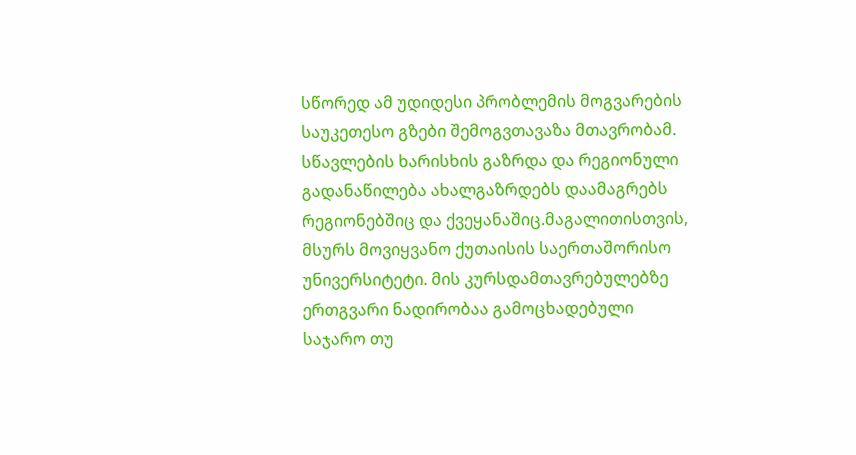სწორედ ამ უდიდესი პრობლემის მოგვარების საუკეთესო გზები შემოგვთავაზა მთავრობამ. სწავლების ხარისხის გაზრდა და რეგიონული გადანაწილება ახალგაზრდებს დაამაგრებს რეგიონებშიც და ქვეყანაშიც.მაგალითისთვის, მსურს მოვიყვანო ქუთაისის საერთაშორისო უნივერსიტეტი. მის კურსდამთავრებულებზე ერთგვარი ნადირობაა გამოცხადებული საჯარო თუ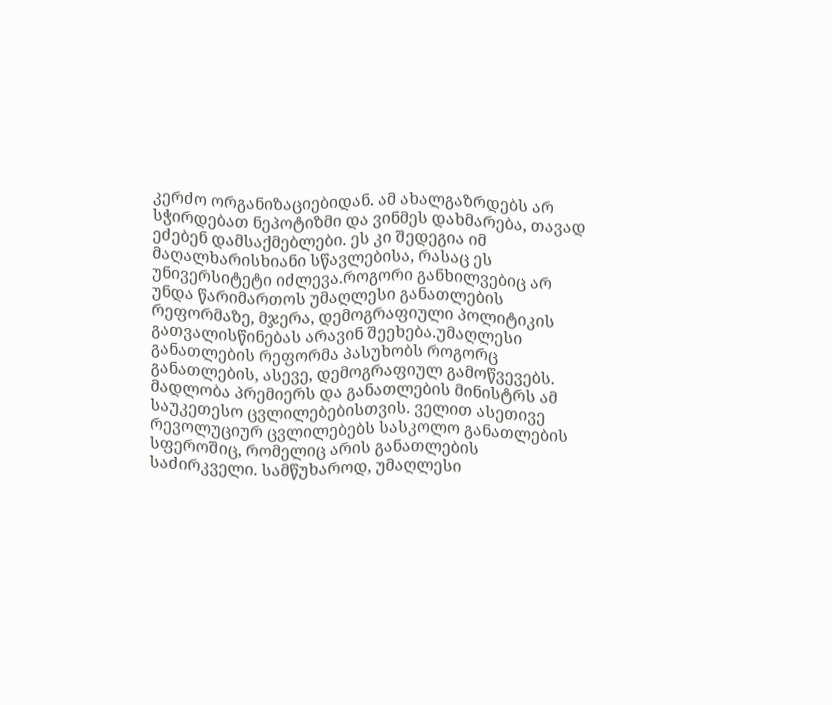კერძო ორგანიზაციებიდან. ამ ახალგაზრდებს არ სჭირდებათ ნეპოტიზმი და ვინმეს დახმარება, თავად ეძებენ დამსაქმებლები. ეს კი შედეგია იმ მაღალხარისხიანი სწავლებისა, რასაც ეს უნივერსიტეტი იძლევა.როგორი განხილვებიც არ უნდა წარიმართოს უმაღლესი განათლების რეფორმაზე, მჯერა, დემოგრაფიული პოლიტიკის გათვალისწინებას არავინ შეეხება.უმაღლესი განათლების რეფორმა პასუხობს როგორც განათლების, ასევე, დემოგრაფიულ გამოწვევებს. მადლობა პრემიერს და განათლების მინისტრს ამ საუკეთესო ცვლილებებისთვის. ველით ასეთივე რევოლუციურ ცვლილებებს სასკოლო განათლების სფეროშიც, რომელიც არის განათლების საძირკველი. სამწუხაროდ, უმაღლესი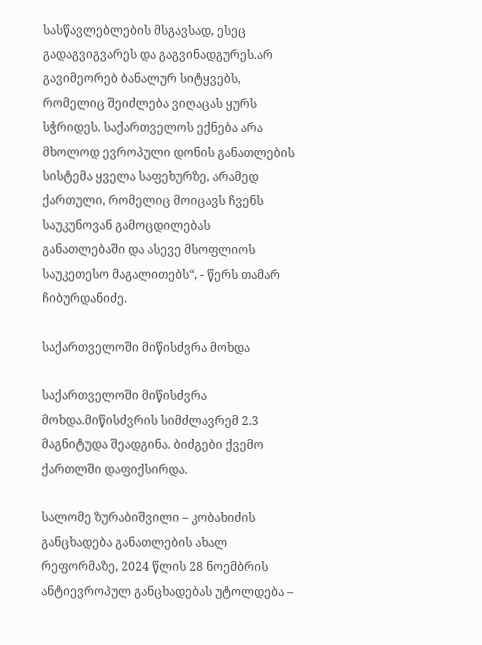სასწავლებლების მსგავსად, ესეც გადაგვიგვარეს და გაგვინადგურეს.არ გავიმეორებ ბანალურ სიტყვებს, რომელიც შეიძლება ვიღაცას ყურს სჭრიდეს. საქართველოს ექნება არა მხოლოდ ევროპული დონის განათლების სისტემა ყველა საფეხურზე, არამედ ქართული, რომელიც მოიცავს ჩვენს საუკუნოვან გამოცდილებას განათლებაში და ასევე მსოფლიოს საუკეთესო მაგალითებს“, - წერს თამარ ჩიბურდანიძე.

საქართველოში მიწისძვრა მოხდა

საქართველოში მიწისძვრა მოხდა.მიწისძვრის სიმძლავრემ 2.3 მაგნიტუდა შეადგინა. ბიძგები ქვემო ქართლში დაფიქსირდა.

სალომე ზურაბიშვილი – კობახიძის განცხადება განათლების ახალ რეფორმაზე, 2024 წლის 28 ნოემბრის ანტიევროპულ განცხადებას უტოლდება –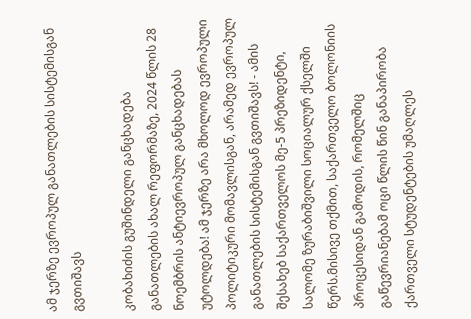ამ ჯერზე ევროპულ განათლების სისტემისგან გვთიშავს

კობახიძის გუშინდელი განცხადება განათლების ახალ რეფორმაზე, 2024 წლის 28 ნოემბრის ანტიევროპულ განცხადებას უტოლდება! ამ ჯერზე არა მხოლოდ ევროპული პოლიტიკური მომავლისგან, არამედ ევროპულ განათლების სისტემისგან გვთიშავს! - ამის შესახებ საქართველოს მე-5 პრეზიდენტი, სალომე ზურაბიშვილი სოციალურ ქსელში წერს.მისივე თქმით, საქართველო ბოლონიის პროცესიდან გამოდის, რომელშიც გაწევრიანებამ ოცი წლის წინ განაპირობა ქართველი სტუდენტების უმაღლეს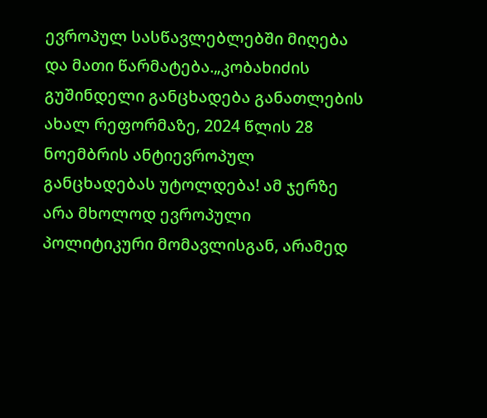ევროპულ სასწავლებლებში მიღება და მათი წარმატება.„კობახიძის გუშინდელი განცხადება განათლების ახალ რეფორმაზე, 2024 წლის 28 ნოემბრის ანტიევროპულ განცხადებას უტოლდება! ამ ჯერზე არა მხოლოდ ევროპული პოლიტიკური მომავლისგან, არამედ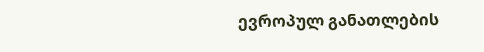ევროპულ განათლების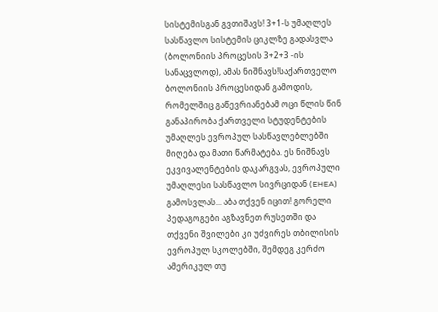სისტემისგან გვთიშავს! 3+1-ს უმაღლეს სასწავლო სისტემის ციკლზე გადასვლა (ბოლონიის პროცესის 3+2+3 -ის სანაცვლოდ), ამას ნიშნავს!საქართველო ბოლონიის პროცესიდან გამოდის, რომელშიც გაწევრიანებამ ოცი წლის წინ განაპირობა ქართველი სტუდენტების უმაღლეს ევროპულ სასწავლებლებში მიღება და მათი წარმატება. ეს ნიშნავს ეკვივალენტების დაკარგვას, ევროპული უმაღლესი სასწავლო სივრციდან (EHEA) გამოსვლას... აბა თქვენ იცით! გორელი პედაგოგები აგზავნეთ რუსეთში და თქვენი შვილები კი უძვირეს თბილისის ევროპულ სკოლებში, შემდეგ კერძო ამერიკულ თუ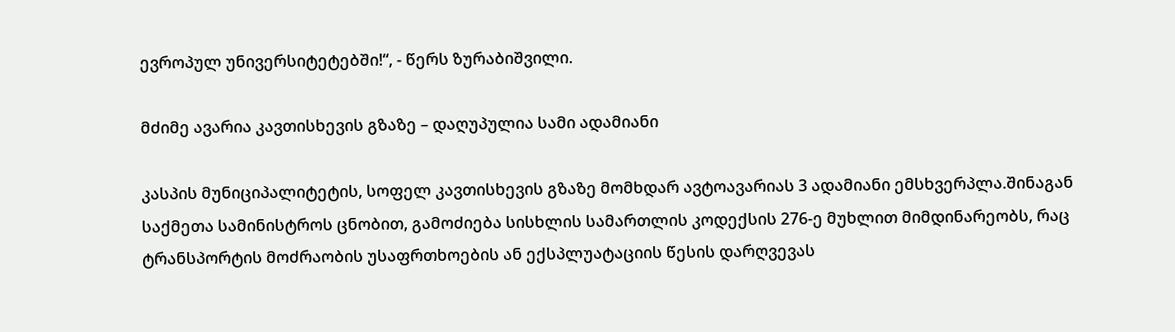ევროპულ უნივერსიტეტებში!“, - წერს ზურაბიშვილი.

მძიმე ავარია კავთისხევის გზაზე – დაღუპულია სამი ადამიანი

კასპის მუნიციპალიტეტის, სოფელ კავთისხევის გზაზე მომხდარ ავტოავარიას 3 ადამიანი ემსხვერპლა.შინაგან საქმეთა სამინისტროს ცნობით, გამოძიება სისხლის სამართლის კოდექსის 276-ე მუხლით მიმდინარეობს, რაც ტრანსპორტის მოძრაობის უსაფრთხოების ან ექსპლუატაციის წესის დარღვევას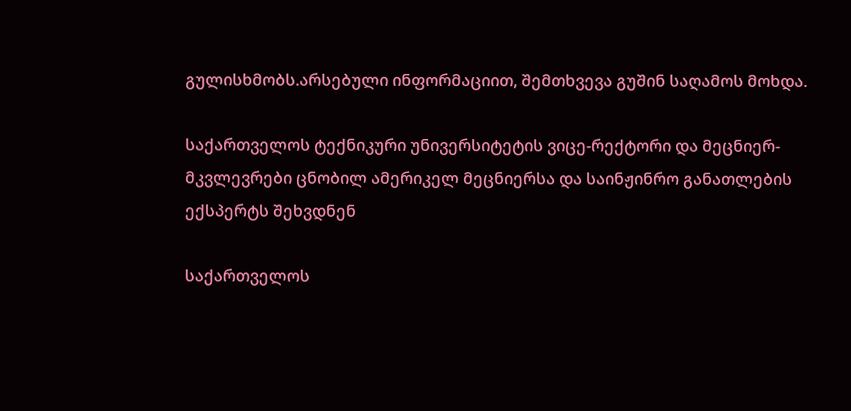გულისხმობს.არსებული ინფორმაციით, შემთხვევა გუშინ საღამოს მოხდა.

საქართველოს ტექნიკური უნივერსიტეტის ვიცე-რექტორი და მეცნიერ-მკვლევრები ცნობილ ამერიკელ მეცნიერსა და საინჟინრო განათლების ექსპერტს შეხვდნენ

საქართველოს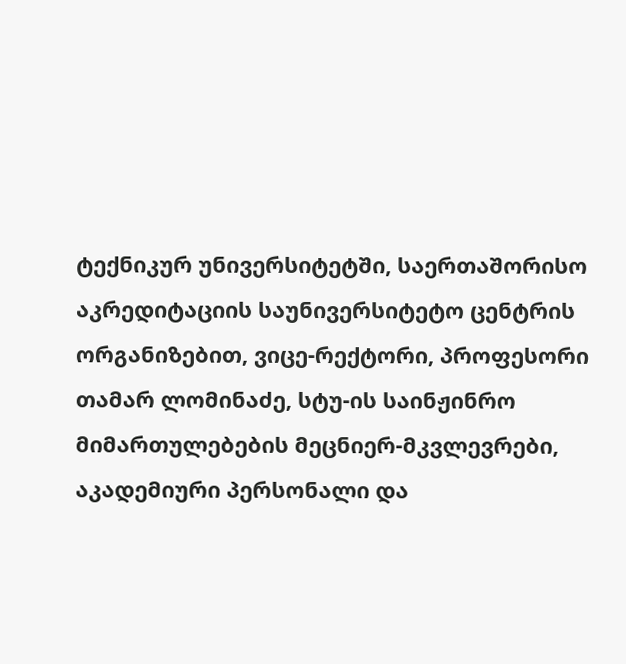ტექნიკურ უნივერსიტეტში, საერთაშორისო აკრედიტაციის საუნივერსიტეტო ცენტრის ორგანიზებით, ვიცე-რექტორი, პროფესორი თამარ ლომინაძე, სტუ-ის საინჟინრო მიმართულებების მეცნიერ-მკვლევრები, აკადემიური პერსონალი და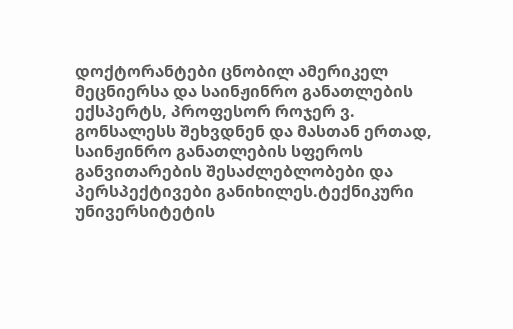დოქტორანტები ცნობილ ამერიკელ მეცნიერსა და საინჟინრო განათლების ექსპერტს, პროფესორ როჯერ ვ. გონსალესს შეხვდნენ და მასთან ერთად, საინჟინრო განათლების სფეროს განვითარების შესაძლებლობები და პერსპექტივები განიხილეს.ტექნიკური უნივერსიტეტის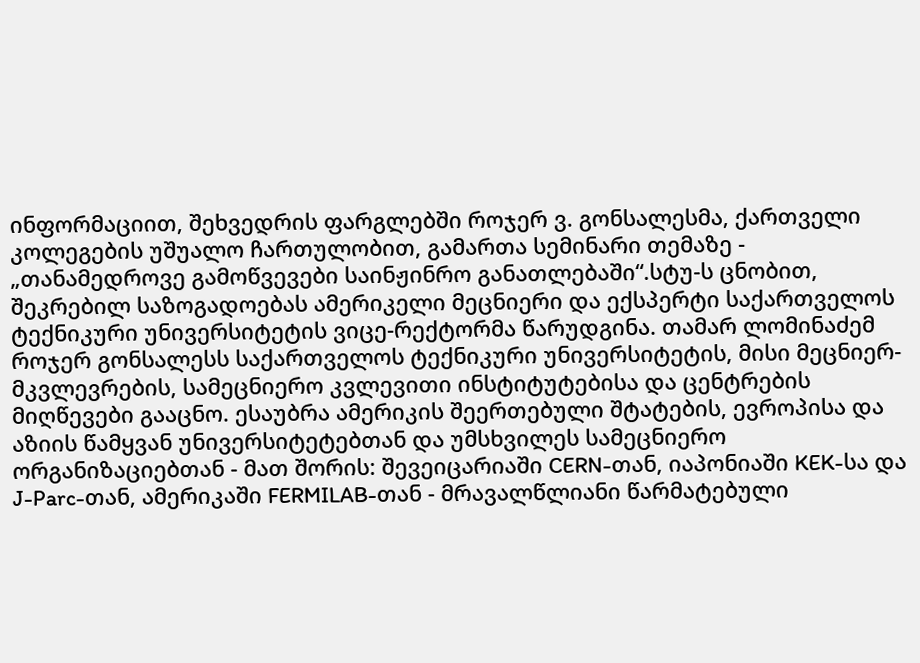ინფორმაციით, შეხვედრის ფარგლებში როჯერ ვ. გონსალესმა, ქართველი კოლეგების უშუალო ჩართულობით, გამართა სემინარი თემაზე - „თანამედროვე გამოწვევები საინჟინრო განათლებაში“.სტუ-ს ცნობით, შეკრებილ საზოგადოებას ამერიკელი მეცნიერი და ექსპერტი საქართველოს ტექნიკური უნივერსიტეტის ვიცე-რექტორმა წარუდგინა. თამარ ლომინაძემ როჯერ გონსალესს საქართველოს ტექნიკური უნივერსიტეტის, მისი მეცნიერ-მკვლევრების, სამეცნიერო კვლევითი ინსტიტუტებისა და ცენტრების მიღწევები გააცნო. ესაუბრა ამერიკის შეერთებული შტატების, ევროპისა და აზიის წამყვან უნივერსიტეტებთან და უმსხვილეს სამეცნიერო ორგანიზაციებთან - მათ შორის: შევეიცარიაში CERN-თან, იაპონიაში KEK-სა და J-Parc-თან, ამერიკაში FERMILAB-თან - მრავალწლიანი წარმატებული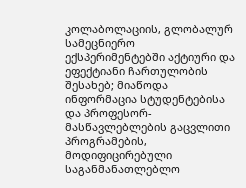კოლაბოლაციის, გლობალურ სამეცნიერო ექსპერიმენტებში აქტიური და ეფექტიანი ჩართულობის შესახებ; მიაწოდა ინფორმაცია სტუდენტებისა და პროფესორ-მასწავლებლების გაცვლითი პროგრამების, მოდიფიცირებული საგანმანათლებლო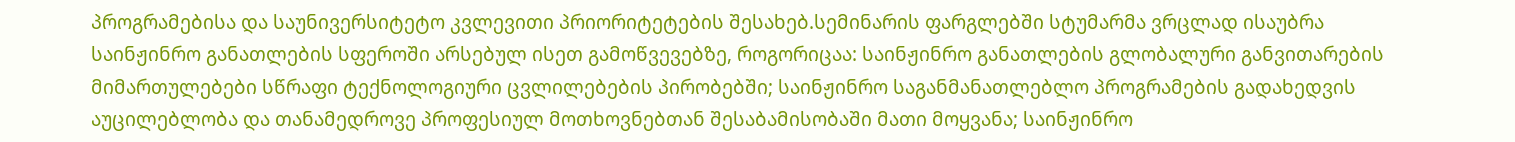პროგრამებისა და საუნივერსიტეტო კვლევითი პრიორიტეტების შესახებ.სემინარის ფარგლებში სტუმარმა ვრცლად ისაუბრა საინჟინრო განათლების სფეროში არსებულ ისეთ გამოწვევებზე, როგორიცაა: საინჟინრო განათლების გლობალური განვითარების მიმართულებები სწრაფი ტექნოლოგიური ცვლილებების პირობებში; საინჟინრო საგანმანათლებლო პროგრამების გადახედვის აუცილებლობა და თანამედროვე პროფესიულ მოთხოვნებთან შესაბამისობაში მათი მოყვანა; საინჟინრო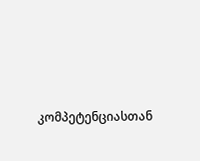კომპეტენციასთან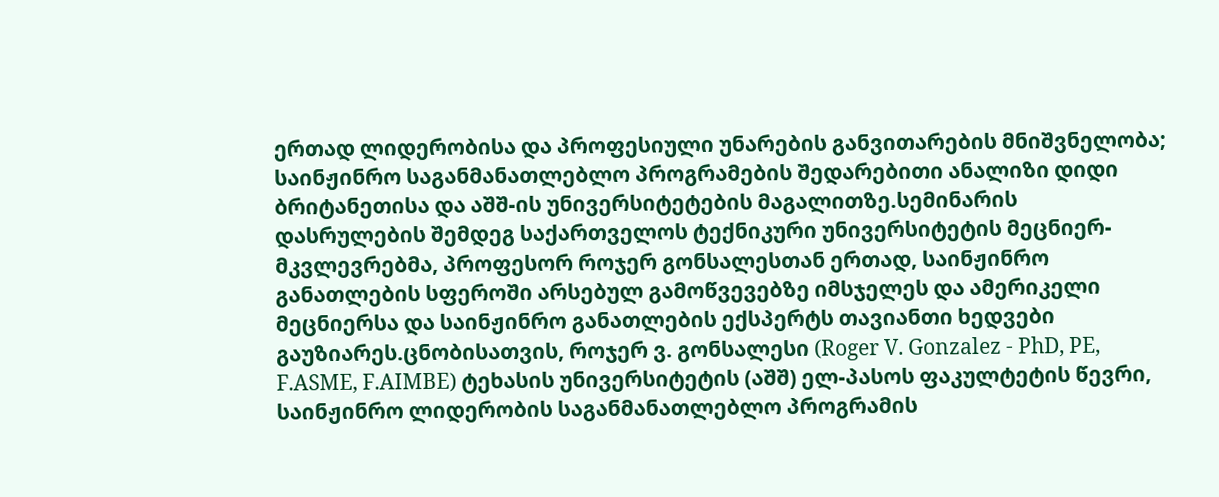ერთად ლიდერობისა და პროფესიული უნარების განვითარების მნიშვნელობა; საინჟინრო საგანმანათლებლო პროგრამების შედარებითი ანალიზი დიდი ბრიტანეთისა და აშშ-ის უნივერსიტეტების მაგალითზე.სემინარის დასრულების შემდეგ საქართველოს ტექნიკური უნივერსიტეტის მეცნიერ-მკვლევრებმა, პროფესორ როჯერ გონსალესთან ერთად, საინჟინრო განათლების სფეროში არსებულ გამოწვევებზე იმსჯელეს და ამერიკელი მეცნიერსა და საინჟინრო განათლების ექსპერტს თავიანთი ხედვები გაუზიარეს.ცნობისათვის, როჯერ ვ. გონსალესი (Roger V. Gonzalez - PhD, PE, F.ASME, F.AIMBE) ტეხასის უნივერსიტეტის (აშშ) ელ-პასოს ფაკულტეტის წევრი, საინჟინრო ლიდერობის საგანმანათლებლო პროგრამის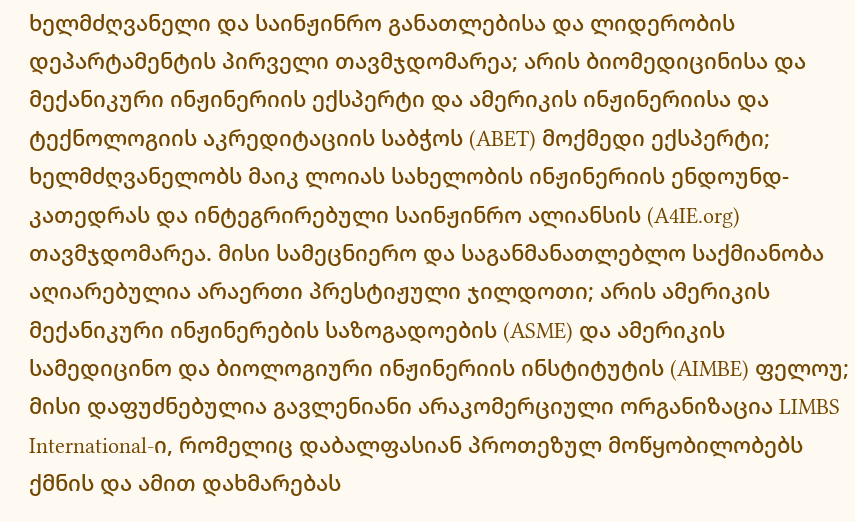ხელმძღვანელი და საინჟინრო განათლებისა და ლიდერობის დეპარტამენტის პირველი თავმჯდომარეა; არის ბიომედიცინისა და მექანიკური ინჟინერიის ექსპერტი და ამერიკის ინჟინერიისა და ტექნოლოგიის აკრედიტაციის საბჭოს (ABET) მოქმედი ექსპერტი; ხელმძღვანელობს მაიკ ლოიას სახელობის ინჟინერიის ენდოუნდ-კათედრას და ინტეგრირებული საინჟინრო ალიანსის (A4IE.org) თავმჯდომარეა. მისი სამეცნიერო და საგანმანათლებლო საქმიანობა აღიარებულია არაერთი პრესტიჟული ჯილდოთი; არის ამერიკის მექანიკური ინჟინერების საზოგადოების (ASME) და ამერიკის სამედიცინო და ბიოლოგიური ინჟინერიის ინსტიტუტის (AIMBE) ფელოუ; მისი დაფუძნებულია გავლენიანი არაკომერციული ორგანიზაცია LIMBS International-ი, რომელიც დაბალფასიან პროთეზულ მოწყობილობებს ქმნის და ამით დახმარებას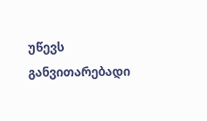უწევს განვითარებადი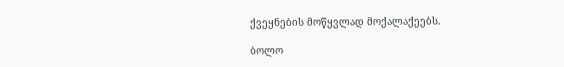ქვეყნების მოწყვლად მოქალაქეებს.

ბოლო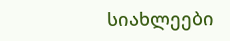სიახლეები